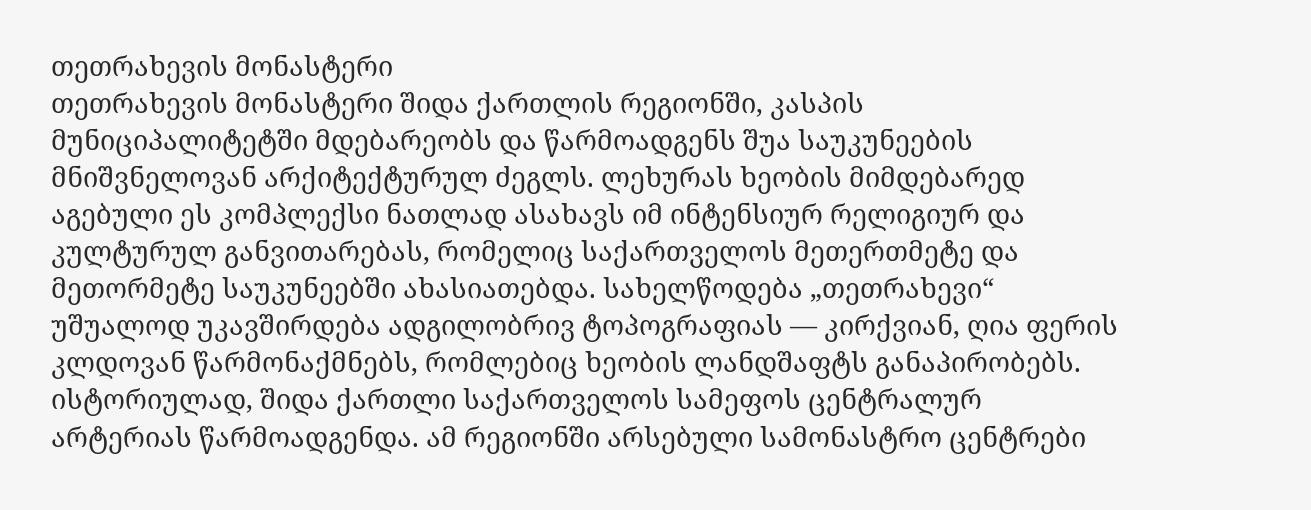თეთრახევის მონასტერი
თეთრახევის მონასტერი შიდა ქართლის რეგიონში, კასპის მუნიციპალიტეტში მდებარეობს და წარმოადგენს შუა საუკუნეების მნიშვნელოვან არქიტექტურულ ძეგლს. ლეხურას ხეობის მიმდებარედ აგებული ეს კომპლექსი ნათლად ასახავს იმ ინტენსიურ რელიგიურ და კულტურულ განვითარებას, რომელიც საქართველოს მეთერთმეტე და მეთორმეტე საუკუნეებში ახასიათებდა. სახელწოდება „თეთრახევი“ უშუალოდ უკავშირდება ადგილობრივ ტოპოგრაფიას — კირქვიან, ღია ფერის კლდოვან წარმონაქმნებს, რომლებიც ხეობის ლანდშაფტს განაპირობებს.
ისტორიულად, შიდა ქართლი საქართველოს სამეფოს ცენტრალურ არტერიას წარმოადგენდა. ამ რეგიონში არსებული სამონასტრო ცენტრები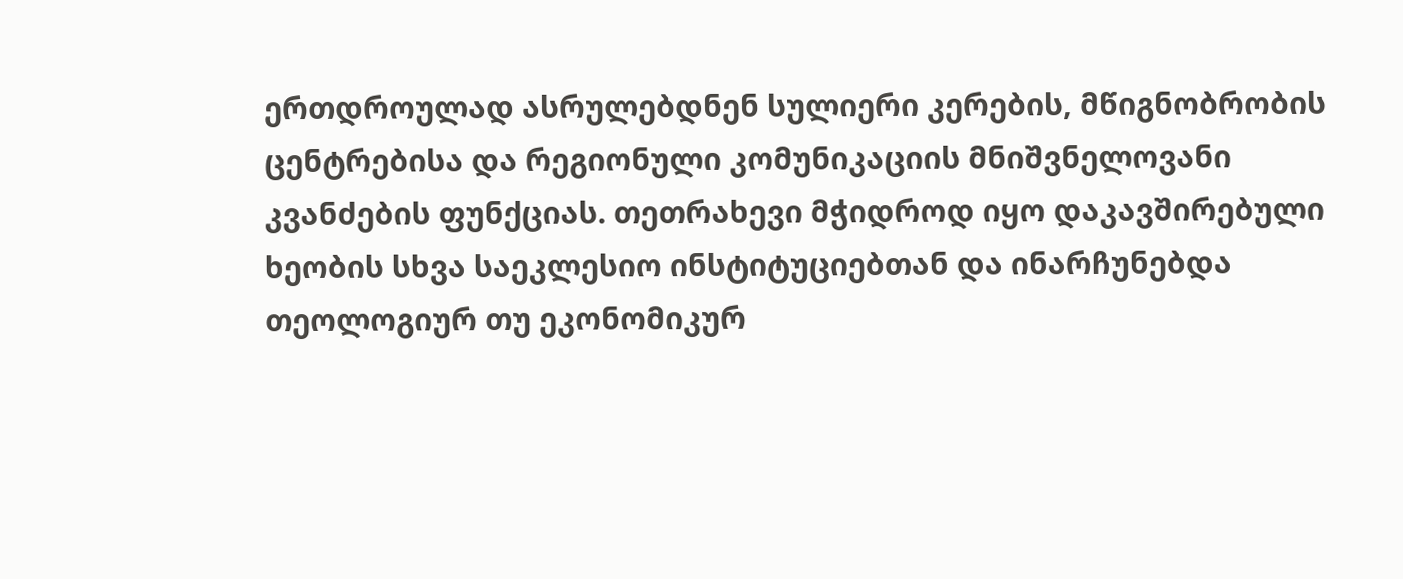ერთდროულად ასრულებდნენ სულიერი კერების, მწიგნობრობის ცენტრებისა და რეგიონული კომუნიკაციის მნიშვნელოვანი კვანძების ფუნქციას. თეთრახევი მჭიდროდ იყო დაკავშირებული ხეობის სხვა საეკლესიო ინსტიტუციებთან და ინარჩუნებდა თეოლოგიურ თუ ეკონომიკურ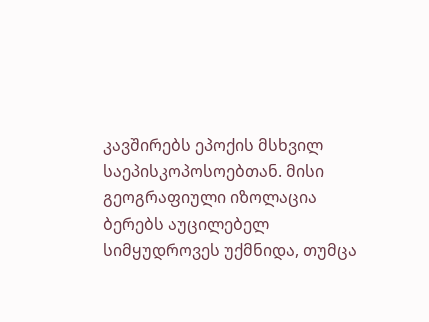კავშირებს ეპოქის მსხვილ საეპისკოპოსოებთან. მისი გეოგრაფიული იზოლაცია ბერებს აუცილებელ სიმყუდროვეს უქმნიდა, თუმცა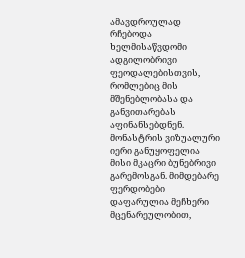ამავდროულად რჩებოდა ხელმისაწვდომი ადგილობრივი ფეოდალებისთვის, რომლებიც მის მშენებლობასა და განვითარებას აფინანსებდნენ.
მონასტრის ვიზუალური იერი განუყოფელია მისი მკაცრი ბუნებრივი გარემოსგან. მიმდებარე ფერდობები დაფარულია მეჩხერი მცენარეულობით,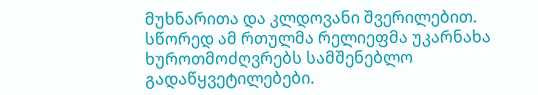მუხნარითა და კლდოვანი შვერილებით. სწორედ ამ რთულმა რელიეფმა უკარნახა ხუროთმოძღვრებს სამშენებლო გადაწყვეტილებები.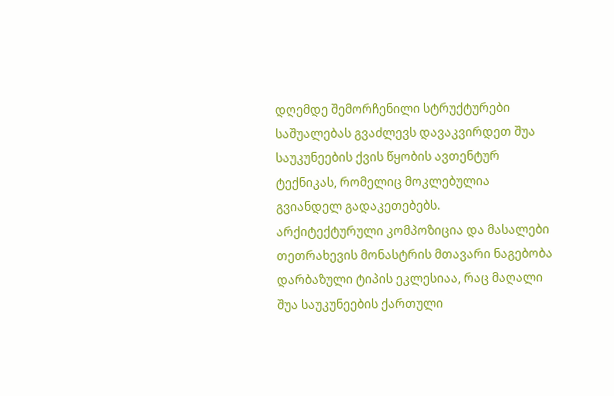დღემდე შემორჩენილი სტრუქტურები საშუალებას გვაძლევს დავაკვირდეთ შუა საუკუნეების ქვის წყობის ავთენტურ ტექნიკას, რომელიც მოკლებულია გვიანდელ გადაკეთებებს.
არქიტექტურული კომპოზიცია და მასალები
თეთრახევის მონასტრის მთავარი ნაგებობა დარბაზული ტიპის ეკლესიაა, რაც მაღალი შუა საუკუნეების ქართული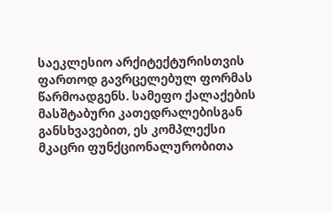საეკლესიო არქიტექტურისთვის ფართოდ გავრცელებულ ფორმას წარმოადგენს. სამეფო ქალაქების მასშტაბური კათედრალებისგან განსხვავებით, ეს კომპლექსი მკაცრი ფუნქციონალურობითა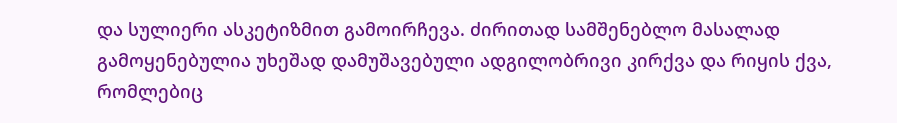და სულიერი ასკეტიზმით გამოირჩევა. ძირითად სამშენებლო მასალად გამოყენებულია უხეშად დამუშავებული ადგილობრივი კირქვა და რიყის ქვა, რომლებიც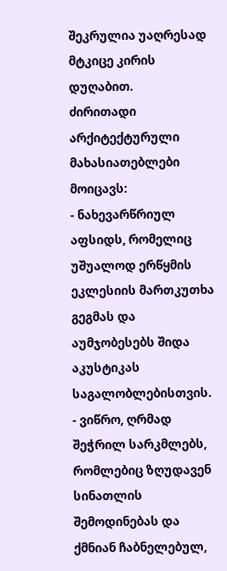შეკრულია უაღრესად მტკიცე კირის დუღაბით.
ძირითადი არქიტექტურული მახასიათებლები მოიცავს:
- ნახევარწრიულ აფსიდს, რომელიც უშუალოდ ერწყმის ეკლესიის მართკუთხა გეგმას და აუმჯობესებს შიდა აკუსტიკას საგალობლებისთვის.
- ვიწრო, ღრმად შეჭრილ სარკმლებს, რომლებიც ზღუდავენ სინათლის შემოდინებას და ქმნიან ჩაბნელებულ,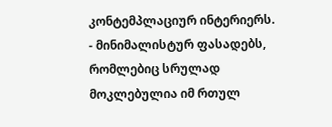კონტემპლაციურ ინტერიერს.
- მინიმალისტურ ფასადებს, რომლებიც სრულად მოკლებულია იმ რთულ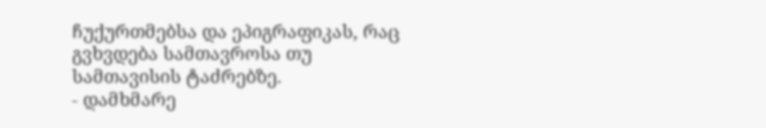ჩუქურთმებსა და ეპიგრაფიკას, რაც გვხვდება სამთავროსა თუ სამთავისის ტაძრებზე.
- დამხმარე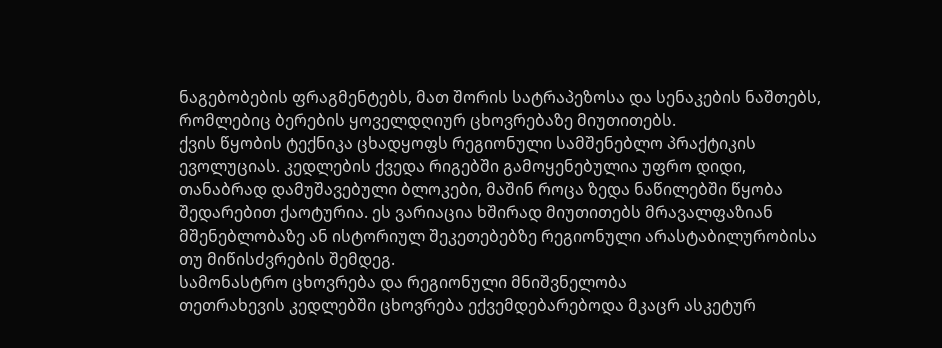ნაგებობების ფრაგმენტებს, მათ შორის სატრაპეზოსა და სენაკების ნაშთებს, რომლებიც ბერების ყოველდღიურ ცხოვრებაზე მიუთითებს.
ქვის წყობის ტექნიკა ცხადყოფს რეგიონული სამშენებლო პრაქტიკის ევოლუციას. კედლების ქვედა რიგებში გამოყენებულია უფრო დიდი, თანაბრად დამუშავებული ბლოკები, მაშინ როცა ზედა ნაწილებში წყობა შედარებით ქაოტურია. ეს ვარიაცია ხშირად მიუთითებს მრავალფაზიან მშენებლობაზე ან ისტორიულ შეკეთებებზე რეგიონული არასტაბილურობისა თუ მიწისძვრების შემდეგ.
სამონასტრო ცხოვრება და რეგიონული მნიშვნელობა
თეთრახევის კედლებში ცხოვრება ექვემდებარებოდა მკაცრ ასკეტურ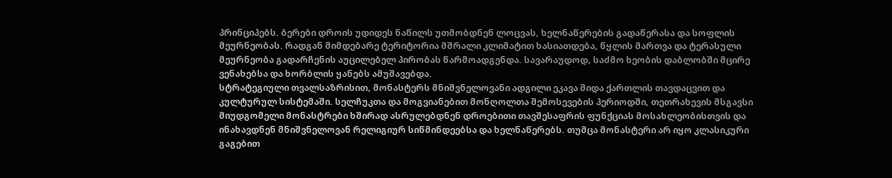პრინციპებს. ბერები დროის უდიდეს ნაწილს უთმობდნენ ლოცვას, ხელნაწერების გადაწერასა და სოფლის მეურნეობას. რადგან მიმდებარე ტერიტორია მშრალი კლიმატით ხასიათდება, წყლის მართვა და ტერასული მეურნეობა გადარჩენის აუცილებელ პირობას წარმოადგენდა. სავარაუდოდ, საძმო ხეობის დაბლობში მცირე ვენახებსა და ხორბლის ყანებს ამუშავებდა.
სტრატეგიული თვალსაზრისით, მონასტერს მნიშვნელოვანი ადგილი ეკავა შიდა ქართლის თავდაცვით და კულტურულ სისტემაში. სელჩუკთა და მოგვიანებით მონღოლთა შემოსევების პერიოდში, თეთრახევის მსგავსი მიუდგომელი მონასტრები ხშირად ასრულებდნენ დროებითი თავშესაფრის ფუნქციას მოსახლეობისთვის და ინახავდნენ მნიშვნელოვან რელიგიურ სიწმინდეებსა და ხელნაწერებს. თუმცა მონასტერი არ იყო კლასიკური გაგებით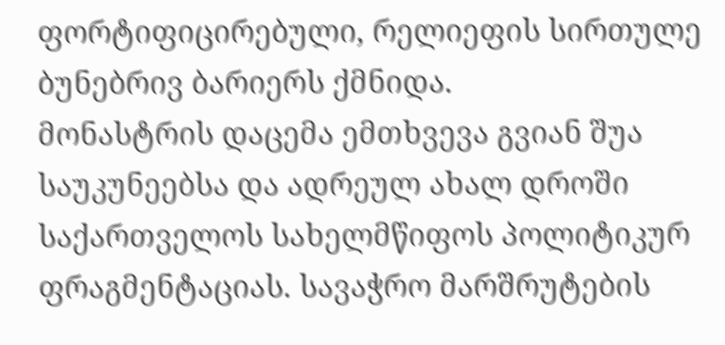ფორტიფიცირებული, რელიეფის სირთულე ბუნებრივ ბარიერს ქმნიდა.
მონასტრის დაცემა ემთხვევა გვიან შუა საუკუნეებსა და ადრეულ ახალ დროში საქართველოს სახელმწიფოს პოლიტიკურ ფრაგმენტაციას. სავაჭრო მარშრუტების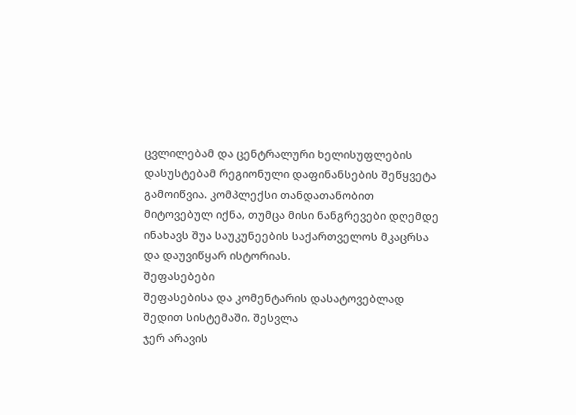ცვლილებამ და ცენტრალური ხელისუფლების დასუსტებამ რეგიონული დაფინანსების შეწყვეტა გამოიწვია. კომპლექსი თანდათანობით მიტოვებულ იქნა, თუმცა მისი ნანგრევები დღემდე ინახავს შუა საუკუნეების საქართველოს მკაცრსა და დაუვიწყარ ისტორიას.
შეფასებები
შეფასებისა და კომენტარის დასატოვებლად შედით სისტემაში. შესვლა
ჯერ არავის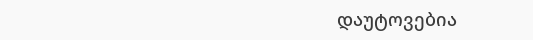დაუტოვებია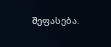შეფასება.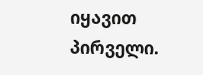იყავით პირველი.